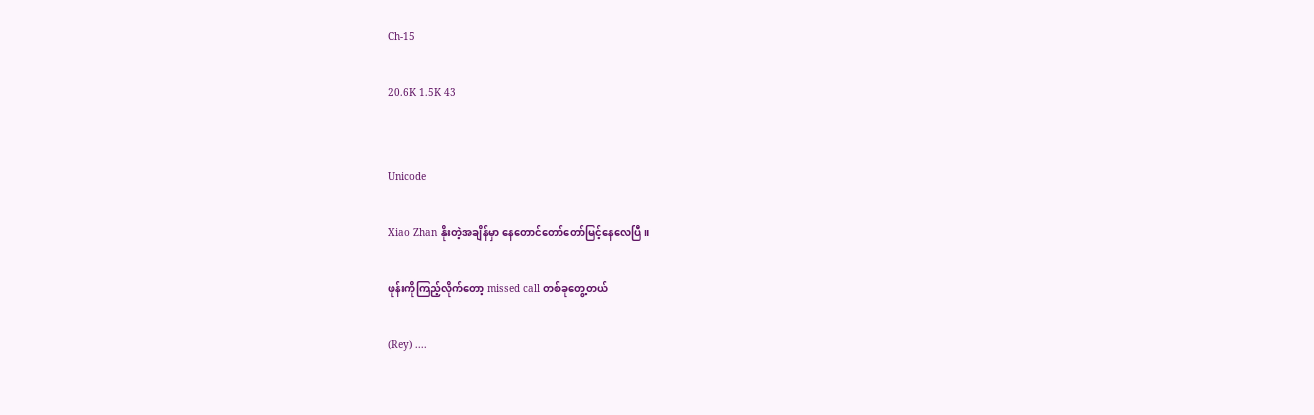Ch-15

20.6K 1.5K 43


Unicode

Xiao Zhan နိုးတဲ့အချိန်မှာ နေတောင်တော်တော်မြင့်နေလေပြီ။

ဖုန်းကိုကြည့်လိုက်တော့ missed call တစ်ခုတွေ့တယ်

(Rey) ....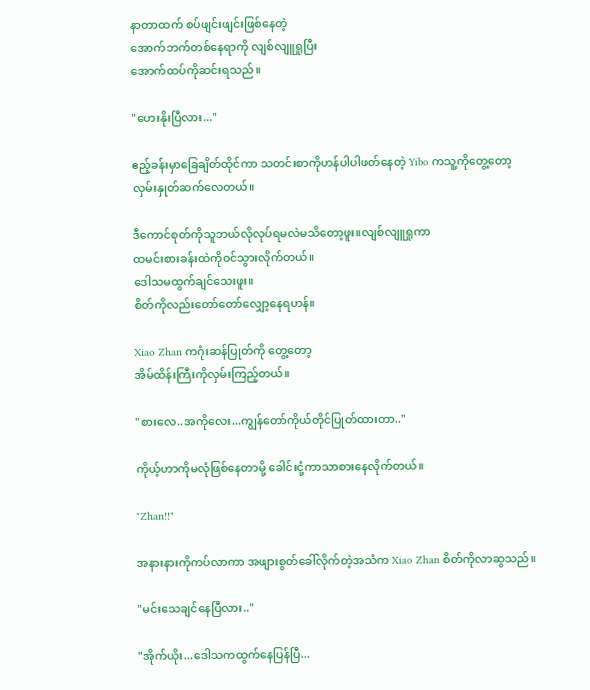နာတာထက် စပ်ဖျင်းဖျင်းဖြစ်နေတဲ့
အောက်ဘက်တစ်နေရာကို လျစ်လျူရှုပြီး
အောက်ထပ်ကိုဆင်းရသည်။

"ဟေးနိုးပြီလား..."

ဧည့်ခန်းမှာခြေချိတ်ထိုင်ကာ သတင်းစာကိုဟန်ပါပါဖတ်နေတဲ့ Yibo ကသူ့ကိုတွေ့တော့
လှမ်းနှုတ်ဆက်လေတယ်။

ဒီကောင်စုတ်ကိုသူဘယ်လိုလုပ်ရမလဲမသိတော့ဖူး။လျစ်လျူရှုကာ
ထမင်းစားခန်းထဲကိုဝင်သွားလိုက်တယ်။
ဒေါသမထွက်ချင်သေးဖူး။
စိတ်ကိုလည်းတော်တော်လျှော့နေရဟန်။

Xiao Zhan ကဂုံးဆန်ပြုတ်ကို တွေ့တော့
အိမ်ထိန်းကြီးကိုလှမ်းကြည့်တယ်။

"စားလေ..အကိုလေး...ကျွန်တော်ကိုယ်တိုင်ပြုတ်ထားတာ.."

ကိုယ့်ဟာကိုမလုံဖြစ်နေတာမို့ ခေါင်းငုံ့ကာသာစားနေလိုက်တယ်။

"Zhan!!"

အနားနားကိုကပ်လာကာ အဖျားစွတ်ခေါ်လိုက်တဲ့အသံက Xiao Zhan စိတ်ကိုလာဆွသည်။

"မင်းသေချင်နေပြီလား.."

"အိုက်ယိုး...ဒေါသကထွက်နေပြန်ပြီ...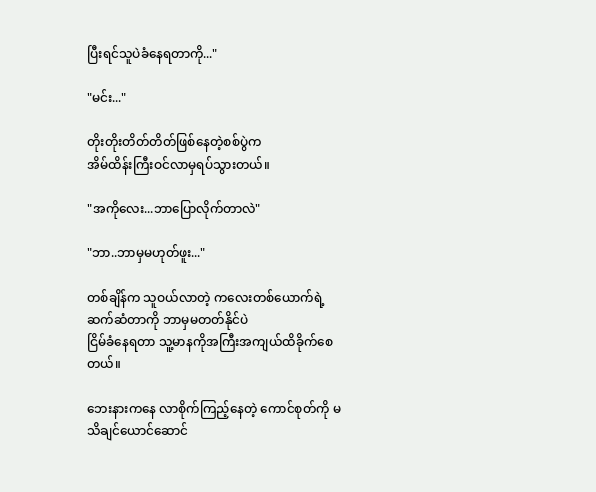ပြီးရင်သူပဲခံနေရတာကို..."

"မင်း..."

တိုးတိုးတိတ်တိတ်ဖြစ်နေတဲ့စစ်ပွဲက
အိမ်ထိန်းကြီးဝင်လာမှရပ်သွားတယ်။

"အကိုလေး...ဘာပြောလိုက်တာလဲ"

"ဘာ..ဘာမှမဟုတ်ဖူး..."

တစ်ချိန်က သူဝယ်လာတဲ့ ကလေးတစ်ယောက်ရဲ့ ဆက်ဆံတာကို ဘာမှမတတ်နိုင်ပဲ
ငြိမ်ခံနေရတာ သူ့မာနကိုအကြီးအကျယ်ထိခိုက်စေတယ်။

ဘေးနားကနေ လာစိုက်ကြည့်နေတဲ့ ကောင်စုတ်ကို မသိချင်ယောင်ဆောင်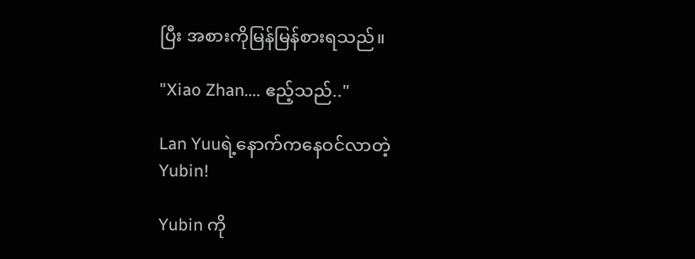ပြီး အစားကိုမြန်မြန်စားရသည်။

"Xiao Zhan.... ဧည့်သည်.."

Lan Yuuရဲ့နောက်ကနေဝင်လာတဲ့
Yubin!

Yubin ကို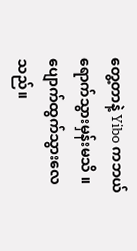တွေ့တာနဲ့ Yibo ကဘယ်ရောက်သွားမှန်းမသိ ။ ပျောက်ထွက်သွားလေသည်။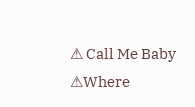⚠ Call Me Baby ⚠Where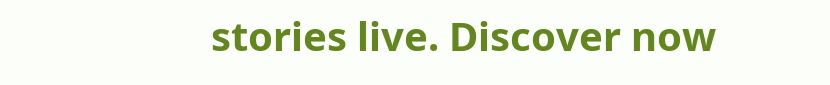stories live. Discover now